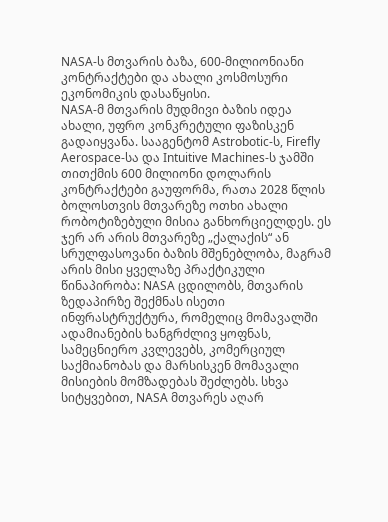NASA-ს მთვარის ბაზა, 600-მილიონიანი კონტრაქტები და ახალი კოსმოსური ეკონომიკის დასაწყისი.
NASA-მ მთვარის მუდმივი ბაზის იდეა ახალი, უფრო კონკრეტული ფაზისკენ გადაიყვანა. სააგენტომ Astrobotic-ს, Firefly Aerospace-სა და Intuitive Machines-ს ჯამში თითქმის 600 მილიონი დოლარის კონტრაქტები გაუფორმა, რათა 2028 წლის ბოლოსთვის მთვარეზე ოთხი ახალი რობოტიზებული მისია განხორციელდეს. ეს ჯერ არ არის მთვარეზე „ქალაქის“ ან სრულფასოვანი ბაზის მშენებლობა, მაგრამ არის მისი ყველაზე პრაქტიკული წინაპირობა: NASA ცდილობს, მთვარის ზედაპირზე შექმნას ისეთი ინფრასტრუქტურა, რომელიც მომავალში ადამიანების ხანგრძლივ ყოფნას, სამეცნიერო კვლევებს, კომერციულ საქმიანობას და მარსისკენ მომავალი მისიების მომზადებას შეძლებს. სხვა სიტყვებით, NASA მთვარეს აღარ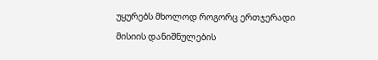უყურებს მხოლოდ როგორც ერთჯერადი მისიის დანიშნულების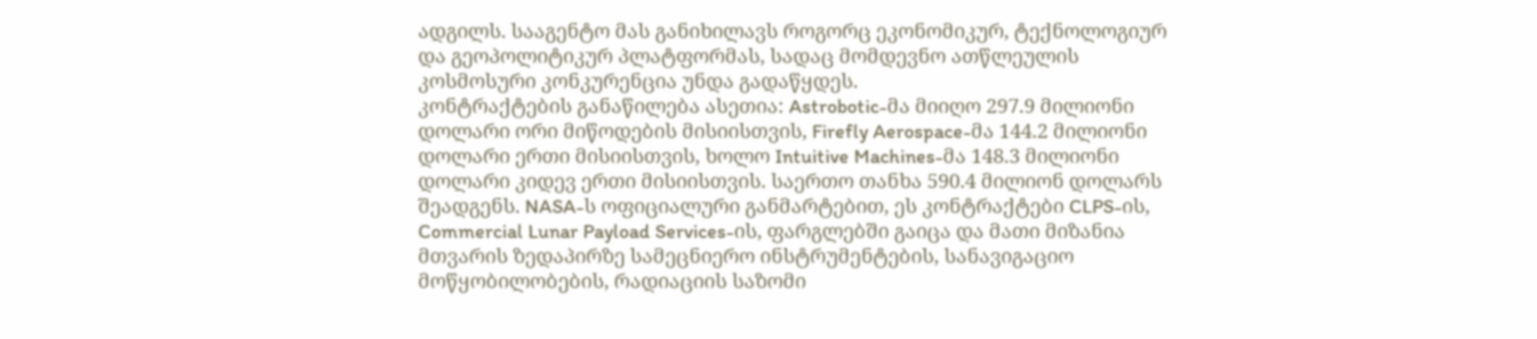ადგილს. სააგენტო მას განიხილავს როგორც ეკონომიკურ, ტექნოლოგიურ და გეოპოლიტიკურ პლატფორმას, სადაც მომდევნო ათწლეულის კოსმოსური კონკურენცია უნდა გადაწყდეს.
კონტრაქტების განაწილება ასეთია: Astrobotic-მა მიიღო 297.9 მილიონი დოლარი ორი მიწოდების მისიისთვის, Firefly Aerospace-მა 144.2 მილიონი დოლარი ერთი მისიისთვის, ხოლო Intuitive Machines-მა 148.3 მილიონი დოლარი კიდევ ერთი მისიისთვის. საერთო თანხა 590.4 მილიონ დოლარს შეადგენს. NASA-ს ოფიციალური განმარტებით, ეს კონტრაქტები CLPS-ის, Commercial Lunar Payload Services-ის, ფარგლებში გაიცა და მათი მიზანია მთვარის ზედაპირზე სამეცნიერო ინსტრუმენტების, სანავიგაციო მოწყობილობების, რადიაციის საზომი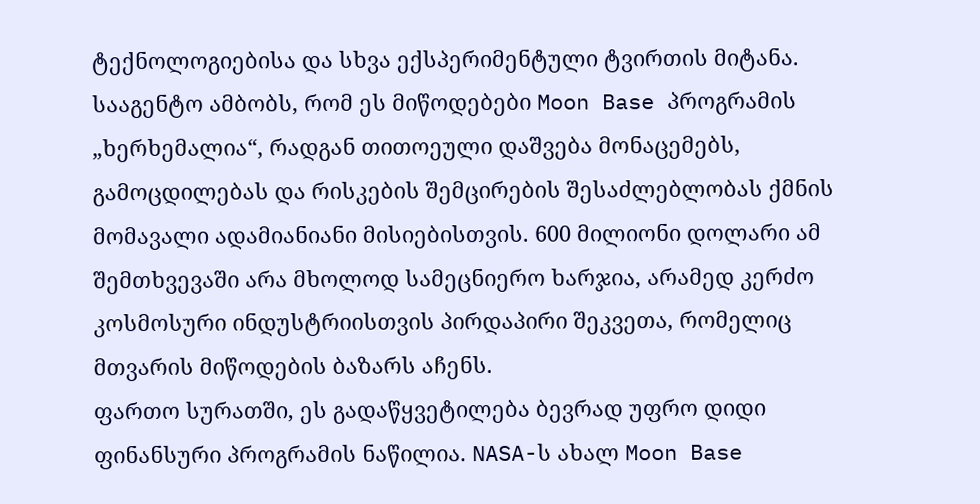ტექნოლოგიებისა და სხვა ექსპერიმენტული ტვირთის მიტანა. სააგენტო ამბობს, რომ ეს მიწოდებები Moon Base პროგრამის „ხერხემალია“, რადგან თითოეული დაშვება მონაცემებს, გამოცდილებას და რისკების შემცირების შესაძლებლობას ქმნის მომავალი ადამიანიანი მისიებისთვის. 600 მილიონი დოლარი ამ შემთხვევაში არა მხოლოდ სამეცნიერო ხარჯია, არამედ კერძო კოსმოსური ინდუსტრიისთვის პირდაპირი შეკვეთა, რომელიც მთვარის მიწოდების ბაზარს აჩენს.
ფართო სურათში, ეს გადაწყვეტილება ბევრად უფრო დიდი ფინანსური პროგრამის ნაწილია. NASA-ს ახალ Moon Base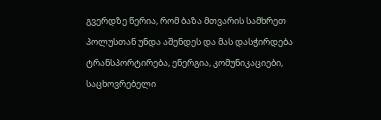გვერდზე წერია, რომ ბაზა მთვარის სამხრეთ პოლუსთან უნდა აშენდეს და მას დასჭირდება ტრანსპორტირება, ენერგია, კომუნიკაციები, საცხოვრებელი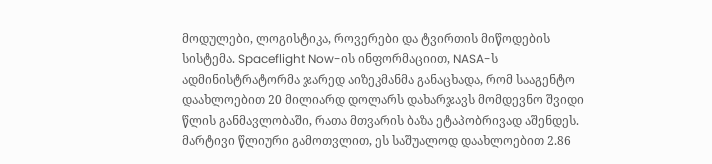მოდულები, ლოგისტიკა, როვერები და ტვირთის მიწოდების სისტემა. Spaceflight Now-ის ინფორმაციით, NASA-ს ადმინისტრატორმა ჯარედ აიზეკმანმა განაცხადა, რომ სააგენტო დაახლოებით 20 მილიარდ დოლარს დახარჯავს მომდევნო შვიდი წლის განმავლობაში, რათა მთვარის ბაზა ეტაპობრივად აშენდეს. მარტივი წლიური გამოთვლით, ეს საშუალოდ დაახლოებით 2.86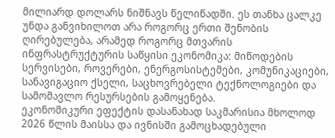მილიარდ დოლარს ნიშნავს წელიწადში. ეს თანხა ცალკე უნდა განვიხილოთ არა როგორც ერთი შენობის ღირებულება, არამედ როგორც მთვარის ინფრასტრუქტურის საწყისი ეკონომიკა: მიწოდების სერვისები, როვერები, ენერგოსისტემები, კომუნიკაციები, სანავიგაციო ქსელი, საცხოვრებელი ტექნოლოგიები და სამომავლო რესურსების გამოყენება.
ეკონომიკური ეფექტის დასანახად საკმარისია მხოლოდ 2026 წლის მაისსა და ივნისში გამოცხადებული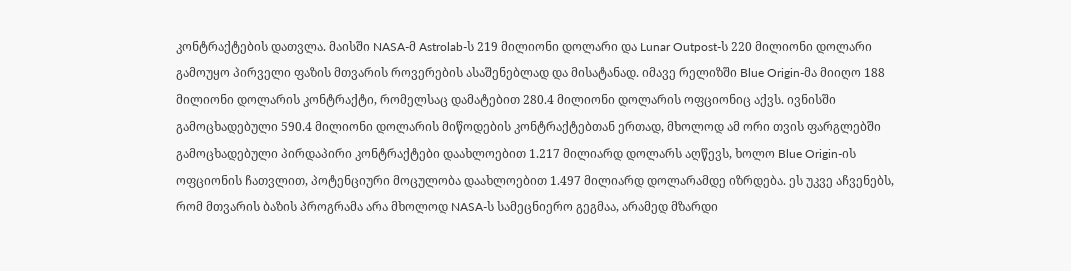კონტრაქტების დათვლა. მაისში NASA-მ Astrolab-ს 219 მილიონი დოლარი და Lunar Outpost-ს 220 მილიონი დოლარი გამოუყო პირველი ფაზის მთვარის როვერების ასაშენებლად და მისატანად. იმავე რელიზში Blue Origin-მა მიიღო 188 მილიონი დოლარის კონტრაქტი, რომელსაც დამატებით 280.4 მილიონი დოლარის ოფციონიც აქვს. ივნისში გამოცხადებული 590.4 მილიონი დოლარის მიწოდების კონტრაქტებთან ერთად, მხოლოდ ამ ორი თვის ფარგლებში გამოცხადებული პირდაპირი კონტრაქტები დაახლოებით 1.217 მილიარდ დოლარს აღწევს, ხოლო Blue Origin-ის ოფციონის ჩათვლით, პოტენციური მოცულობა დაახლოებით 1.497 მილიარდ დოლარამდე იზრდება. ეს უკვე აჩვენებს, რომ მთვარის ბაზის პროგრამა არა მხოლოდ NASA-ს სამეცნიერო გეგმაა, არამედ მზარდი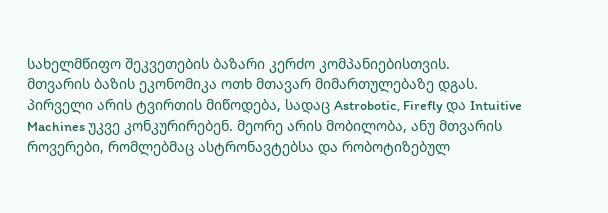სახელმწიფო შეკვეთების ბაზარი კერძო კომპანიებისთვის.
მთვარის ბაზის ეკონომიკა ოთხ მთავარ მიმართულებაზე დგას. პირველი არის ტვირთის მიწოდება, სადაც Astrobotic, Firefly და Intuitive Machines უკვე კონკურირებენ. მეორე არის მობილობა, ანუ მთვარის როვერები, რომლებმაც ასტრონავტებსა და რობოტიზებულ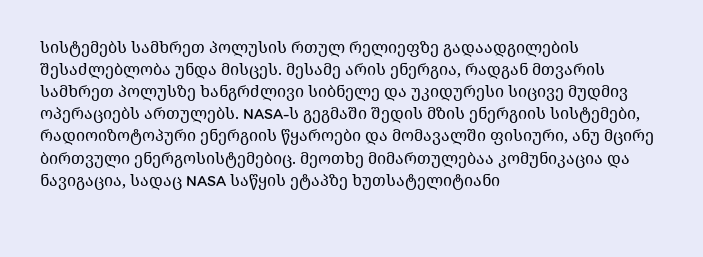სისტემებს სამხრეთ პოლუსის რთულ რელიეფზე გადაადგილების შესაძლებლობა უნდა მისცეს. მესამე არის ენერგია, რადგან მთვარის სამხრეთ პოლუსზე ხანგრძლივი სიბნელე და უკიდურესი სიცივე მუდმივ ოპერაციებს ართულებს. NASA-ს გეგმაში შედის მზის ენერგიის სისტემები, რადიოიზოტოპური ენერგიის წყაროები და მომავალში ფისიური, ანუ მცირე ბირთვული ენერგოსისტემებიც. მეოთხე მიმართულებაა კომუნიკაცია და ნავიგაცია, სადაც NASA საწყის ეტაპზე ხუთსატელიტიანი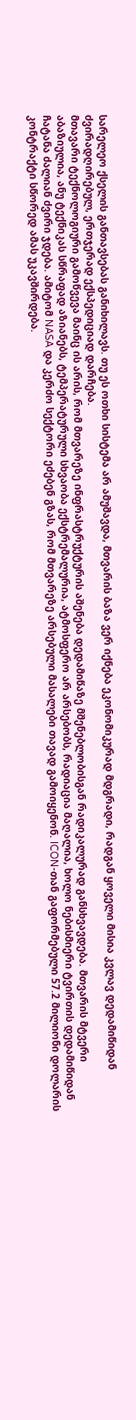სარელეო ქსელის განთავსებას განიხილავს. თუ ეს ოთხი სისტემა არ ამუშავდა, მთვარის ბაზა ვერ იქნება ეკონომიკურად მდგრადი, რადგან ყოველი მისია კვლავ დედამიწიდან ძვირადღირებულ, ერთჯერად ექსპედიციად დარჩება.
მთავარი ტექნოლოგიური გამოწვევა მაინც ის არის, რომ მთვარეზე ინფრასტრუქტურის აშენება დედამიწაზე მშენებლობისგან რადიკალურად განსხვავდება. მთვარის მტვერი აბაზიულია, ანუ ტექნიკას სწრაფად აზიანებს, ტემპერატურული სხვაობა ექსტრემალურია, ატმოსფერო არ არსებობს, რადიაცია მაღალია, ხოლო ნებისმიერი ტვირთის დედამიწიდან ჩატანა ძალიან ძვირი ჯდება. ამიტომ NASA და კერძო სექტორი ეძებენ გზას, რომ მთვარეზე არსებული მასალები თავად გამოიყენონ. ICON-თან გაფორმებული 57.2 მილიონი დოლარის კონტრაქტი სწორედ ამას უკავშირდება.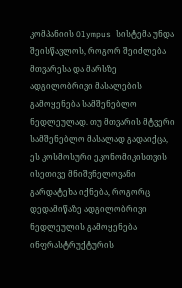კომპანიის Olympus სისტემა უნდა შეისწავლოს, როგორ შეიძლება მთვარესა და მარსზე ადგილობრივი მასალების გამოყენება სამშენებლო ნედლეულად. თუ მთვარის მტვერი სამშენებლო მასალად გადაიქცა, ეს კოსმოსური ეკონომიკისთვის ისეთივე მნიშვნელოვანი გარდატეხა იქნება, როგორც დედამიწაზე ადგილობრივი ნედლეულის გამოყენება ინფრასტრუქტურის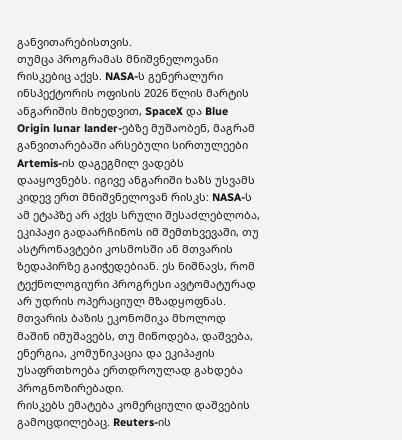განვითარებისთვის.
თუმცა პროგრამას მნიშვნელოვანი რისკებიც აქვს. NASA-ს გენერალური ინსპექტორის ოფისის 2026 წლის მარტის ანგარიშის მიხედვით, SpaceX და Blue Origin lunar lander-ებზე მუშაობენ, მაგრამ განვითარებაში არსებული სირთულეები Artemis-ის დაგეგმილ ვადებს დააყოვნებს. იგივე ანგარიში ხაზს უსვამს კიდევ ერთ მნიშვნელოვან რისკს: NASA-ს ამ ეტაპზე არ აქვს სრული შესაძლებლობა, ეკიპაჟი გადაარჩინოს იმ შემთხვევაში, თუ ასტრონავტები კოსმოსში ან მთვარის ზედაპირზე გაიჭედებიან. ეს ნიშნავს, რომ ტექნოლოგიური პროგრესი ავტომატურად არ უდრის ოპერაციულ მზადყოფნას. მთვარის ბაზის ეკონომიკა მხოლოდ მაშინ იმუშავებს, თუ მიწოდება, დაშვება, ენერგია, კომუნიკაცია და ეკიპაჟის უსაფრთხოება ერთდროულად გახდება პროგნოზირებადი.
რისკებს ემატება კომერციული დაშვების გამოცდილებაც. Reuters-ის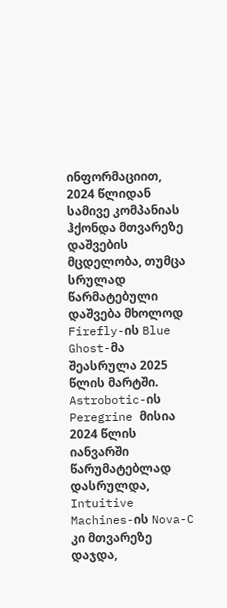ინფორმაციით, 2024 წლიდან სამივე კომპანიას ჰქონდა მთვარეზე დაშვების მცდელობა, თუმცა სრულად წარმატებული დაშვება მხოლოდ Firefly-ის Blue Ghost-მა შეასრულა 2025 წლის მარტში. Astrobotic-ის Peregrine მისია 2024 წლის იანვარში წარუმატებლად დასრულდა, Intuitive Machines-ის Nova-C კი მთვარეზე დაჯდა,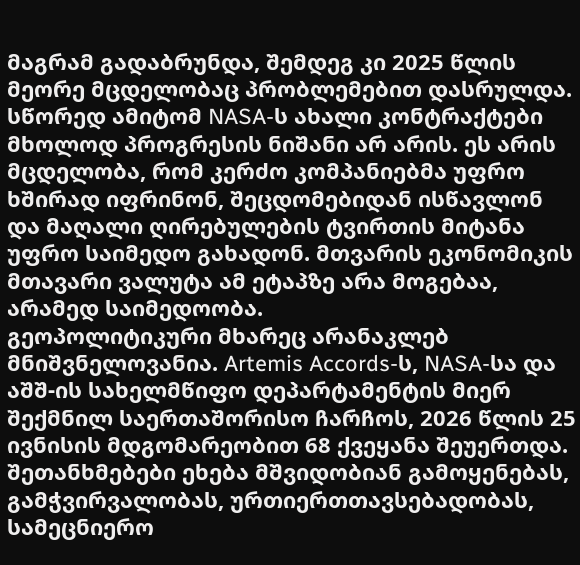მაგრამ გადაბრუნდა, შემდეგ კი 2025 წლის მეორე მცდელობაც პრობლემებით დასრულდა. სწორედ ამიტომ NASA-ს ახალი კონტრაქტები მხოლოდ პროგრესის ნიშანი არ არის. ეს არის მცდელობა, რომ კერძო კომპანიებმა უფრო ხშირად იფრინონ, შეცდომებიდან ისწავლონ და მაღალი ღირებულების ტვირთის მიტანა უფრო საიმედო გახადონ. მთვარის ეკონომიკის მთავარი ვალუტა ამ ეტაპზე არა მოგებაა, არამედ საიმედოობა.
გეოპოლიტიკური მხარეც არანაკლებ მნიშვნელოვანია. Artemis Accords-ს, NASA-სა და აშშ-ის სახელმწიფო დეპარტამენტის მიერ შექმნილ საერთაშორისო ჩარჩოს, 2026 წლის 25 ივნისის მდგომარეობით 68 ქვეყანა შეუერთდა. შეთანხმებები ეხება მშვიდობიან გამოყენებას, გამჭვირვალობას, ურთიერთთავსებადობას, სამეცნიერო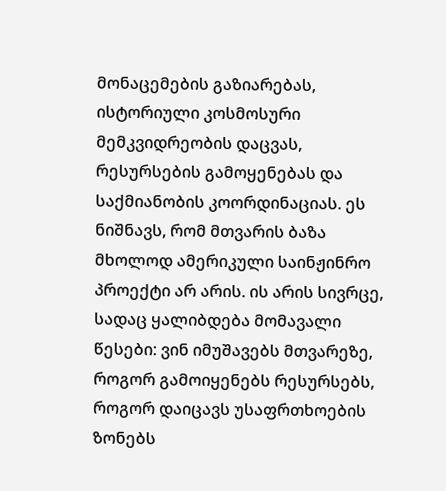მონაცემების გაზიარებას, ისტორიული კოსმოსური მემკვიდრეობის დაცვას, რესურსების გამოყენებას და საქმიანობის კოორდინაციას. ეს ნიშნავს, რომ მთვარის ბაზა მხოლოდ ამერიკული საინჟინრო პროექტი არ არის. ის არის სივრცე, სადაც ყალიბდება მომავალი წესები: ვინ იმუშავებს მთვარეზე, როგორ გამოიყენებს რესურსებს, როგორ დაიცავს უსაფრთხოების ზონებს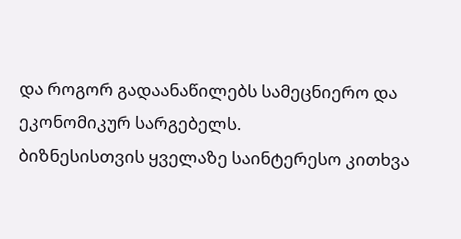და როგორ გადაანაწილებს სამეცნიერო და ეკონომიკურ სარგებელს.
ბიზნესისთვის ყველაზე საინტერესო კითხვა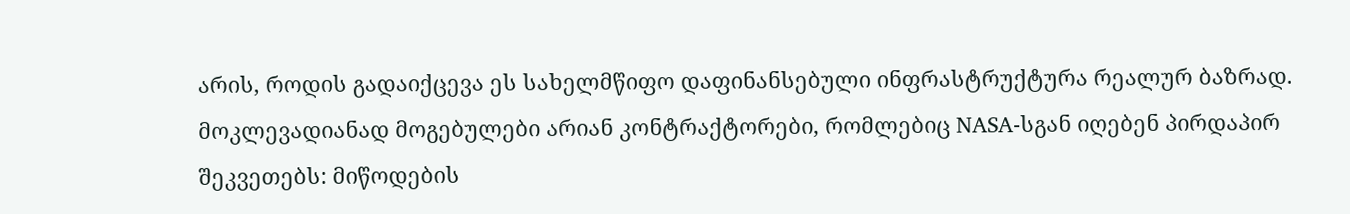არის, როდის გადაიქცევა ეს სახელმწიფო დაფინანსებული ინფრასტრუქტურა რეალურ ბაზრად. მოკლევადიანად მოგებულები არიან კონტრაქტორები, რომლებიც NASA-სგან იღებენ პირდაპირ შეკვეთებს: მიწოდების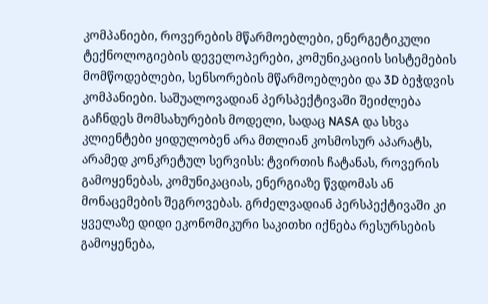კომპანიები, როვერების მწარმოებლები, ენერგეტიკული ტექნოლოგიების დეველოპერები, კომუნიკაციის სისტემების მომწოდებლები, სენსორების მწარმოებლები და 3D ბეჭდვის კომპანიები. საშუალოვადიან პერსპექტივაში შეიძლება გაჩნდეს მომსახურების მოდელი, სადაც NASA და სხვა კლიენტები ყიდულობენ არა მთლიან კოსმოსურ აპარატს, არამედ კონკრეტულ სერვისს: ტვირთის ჩატანას, როვერის გამოყენებას, კომუნიკაციას, ენერგიაზე წვდომას ან მონაცემების შეგროვებას. გრძელვადიან პერსპექტივაში კი ყველაზე დიდი ეკონომიკური საკითხი იქნება რესურსების გამოყენება,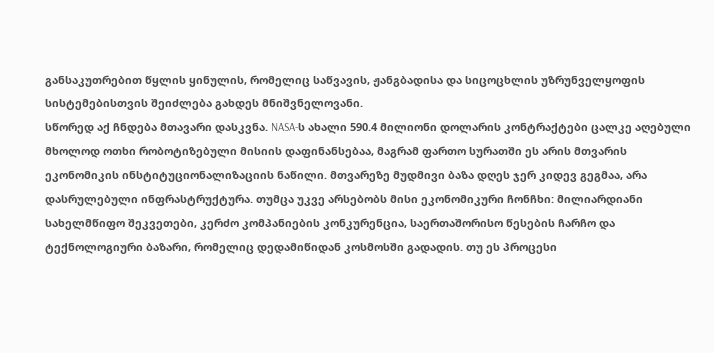განსაკუთრებით წყლის ყინულის, რომელიც საწვავის, ჟანგბადისა და სიცოცხლის უზრუნველყოფის სისტემებისთვის შეიძლება გახდეს მნიშვნელოვანი.
სწორედ აქ ჩნდება მთავარი დასკვნა. NASA-ს ახალი 590.4 მილიონი დოლარის კონტრაქტები ცალკე აღებული მხოლოდ ოთხი რობოტიზებული მისიის დაფინანსებაა, მაგრამ ფართო სურათში ეს არის მთვარის ეკონომიკის ინსტიტუციონალიზაციის ნაწილი. მთვარეზე მუდმივი ბაზა დღეს ჯერ კიდევ გეგმაა, არა დასრულებული ინფრასტრუქტურა. თუმცა უკვე არსებობს მისი ეკონომიკური ჩონჩხი: მილიარდიანი სახელმწიფო შეკვეთები, კერძო კომპანიების კონკურენცია, საერთაშორისო წესების ჩარჩო და ტექნოლოგიური ბაზარი, რომელიც დედამიწიდან კოსმოსში გადადის. თუ ეს პროცესი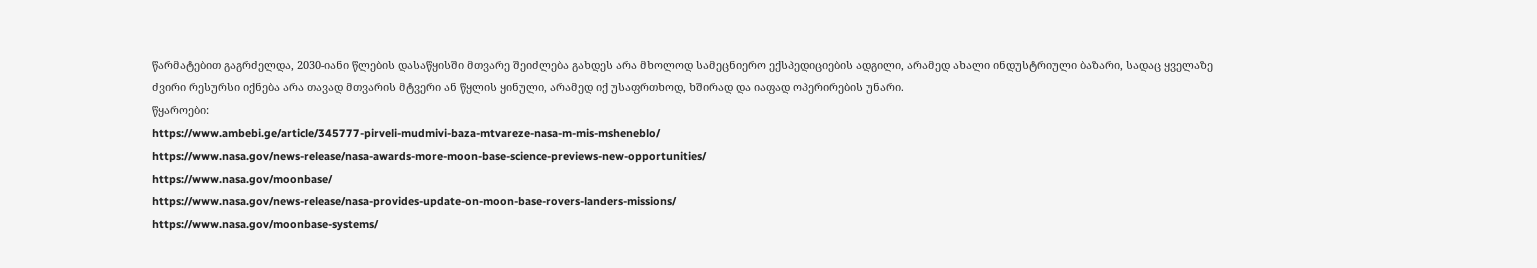წარმატებით გაგრძელდა, 2030-იანი წლების დასაწყისში მთვარე შეიძლება გახდეს არა მხოლოდ სამეცნიერო ექსპედიციების ადგილი, არამედ ახალი ინდუსტრიული ბაზარი, სადაც ყველაზე ძვირი რესურსი იქნება არა თავად მთვარის მტვერი ან წყლის ყინული, არამედ იქ უსაფრთხოდ, ხშირად და იაფად ოპერირების უნარი.
წყაროები:
https://www.ambebi.ge/article/345777-pirveli-mudmivi-baza-mtvareze-nasa-m-mis-msheneblo/
https://www.nasa.gov/news-release/nasa-awards-more-moon-base-science-previews-new-opportunities/
https://www.nasa.gov/moonbase/
https://www.nasa.gov/news-release/nasa-provides-update-on-moon-base-rovers-landers-missions/
https://www.nasa.gov/moonbase-systems/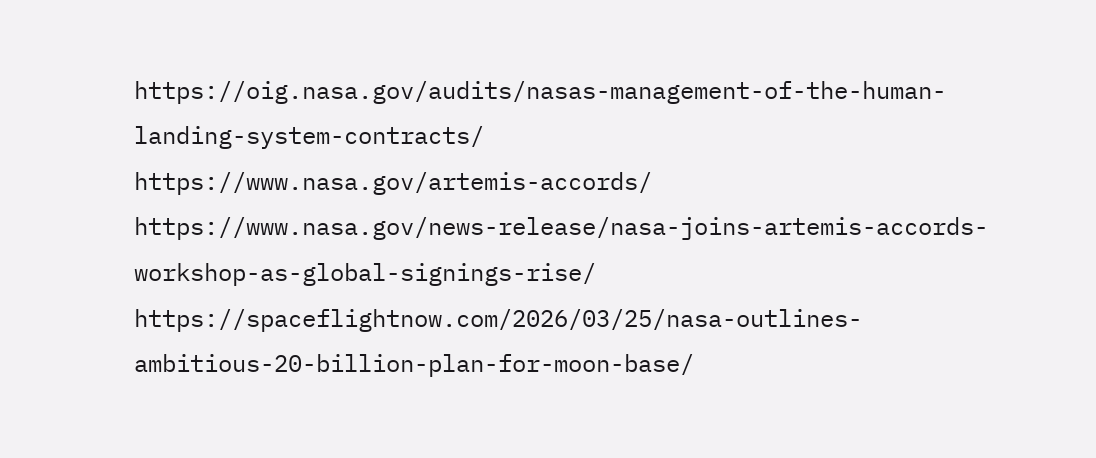https://oig.nasa.gov/audits/nasas-management-of-the-human-landing-system-contracts/
https://www.nasa.gov/artemis-accords/
https://www.nasa.gov/news-release/nasa-joins-artemis-accords-workshop-as-global-signings-rise/
https://spaceflightnow.com/2026/03/25/nasa-outlines-ambitious-20-billion-plan-for-moon-base/